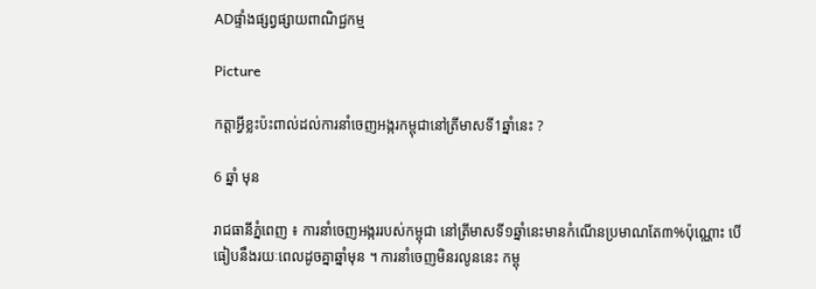ADផ្ទាំងផ្សព្វផ្សាយពាណិជ្ជកម្ម

Picture

កត្តាអ្វីខ្លះប៉ះពាល់ដល់ការនាំចេញអង្ករកម្ពុជានៅត្រីមាសទី1ឆ្នាំនេះ ?

6 ឆ្នាំ មុន

រាជធានីភ្នំពេញ ៖ ការនាំចេញអង្កររបស់កម្ពុជា នៅត្រីមាសទី១ឆ្នាំនេះមានកំណើនប្រមាណតែ៣%ប៉ុណ្ណោះ បើធៀបនឹងរយៈពេលដូចគ្នាឆ្នាំមុន ។ ការនាំចេញមិនរលូននេះ កម្ពុ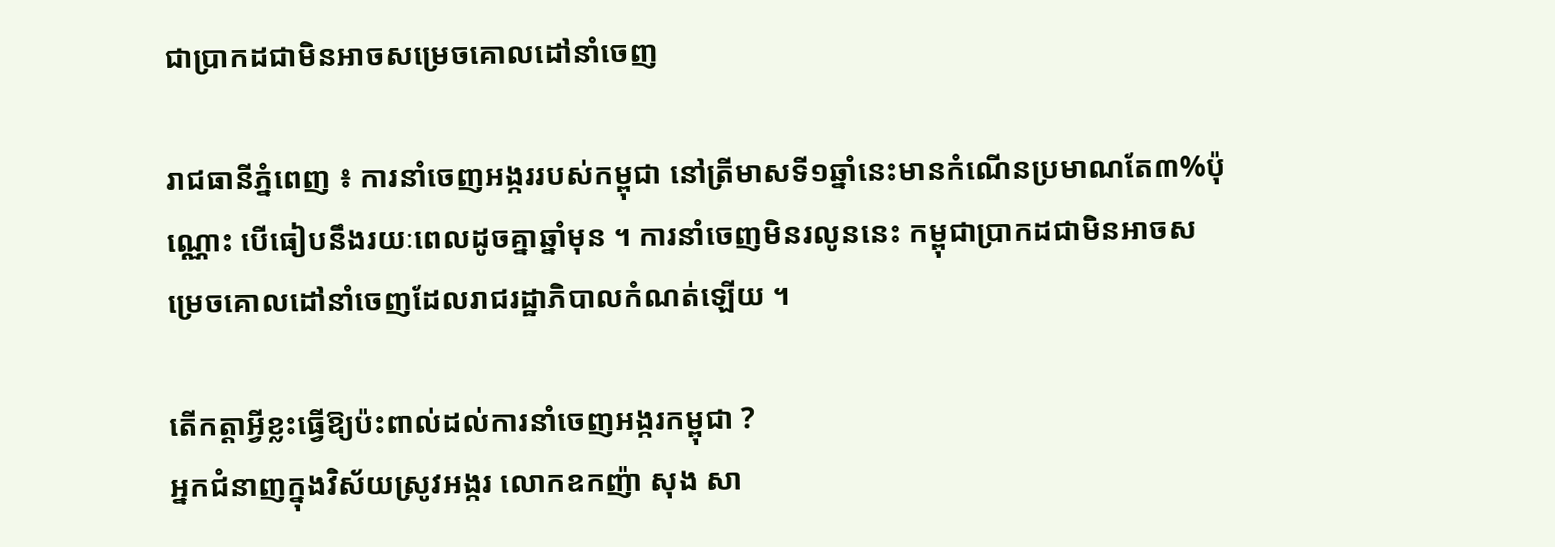ជាប្រាកដជាមិនអាចសម្រេចគោលដៅនាំចេញ

រាជធានីភ្នំពេញ ៖ ការនាំចេញអង្កររបស់កម្ពុជា នៅត្រីមាសទី១ឆ្នាំនេះមានកំណើនប្រមាណតែ៣%ប៉ុណ្ណោះ បើធៀបនឹងរយៈពេលដូចគ្នាឆ្នាំមុន ។ ការនាំចេញមិនរលូននេះ កម្ពុជាប្រាកដជាមិនអាចសម្រេចគោលដៅនាំចេញដែលរាជរដ្ឋាភិបាលកំណត់ឡើយ ។

តើកត្តាអ្វីខ្លះធ្វើឱ្យប៉ះពាល់ដល់ការនាំចេញអង្ករកម្ពុជា ?
អ្នកជំនាញក្នុងវិស័យស្រូវអង្ករ លោកឧកញ៉ា សុង សា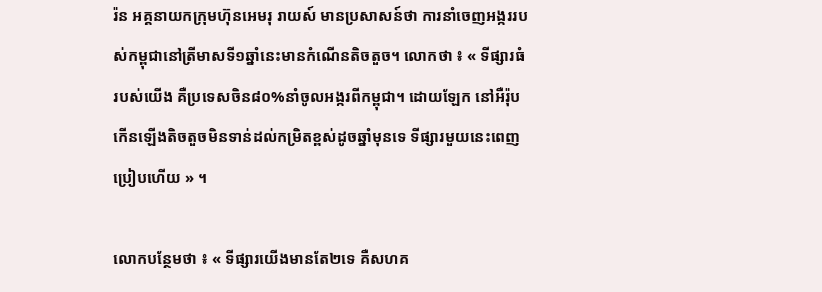រ៉ន អគ្គនាយកក្រុមហ៊ុនអេមរុ រាយស៍ មានប្រសាសន៍ថា ការនាំចេញអង្កររបស់កម្ពុជានៅត្រីមាសទី១ឆ្នាំនេះមានកំណើនតិចតួច។ លោកថា ៖ « ទីផ្សារធំរបស់យើង គឺប្រទេសចិន៨០%នាំចូលអង្ករពីកម្ពុជា។ ដោយឡែក នៅអឺរ៉ុបកើនឡើងតិចតួចមិនទាន់ដល់កម្រិតខ្ពស់ដូចឆ្នាំមុនទេ ទីផ្សារមួយនេះពេញប្រៀបហើយ » ។

លោកបន្ថែមថា ៖ « ទីផ្សារយើងមានតែ២ទេ គឺសហគ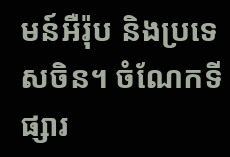មន៍អឺរ៉ុប និងប្រទេសចិន។ ចំណែកទីផ្សារ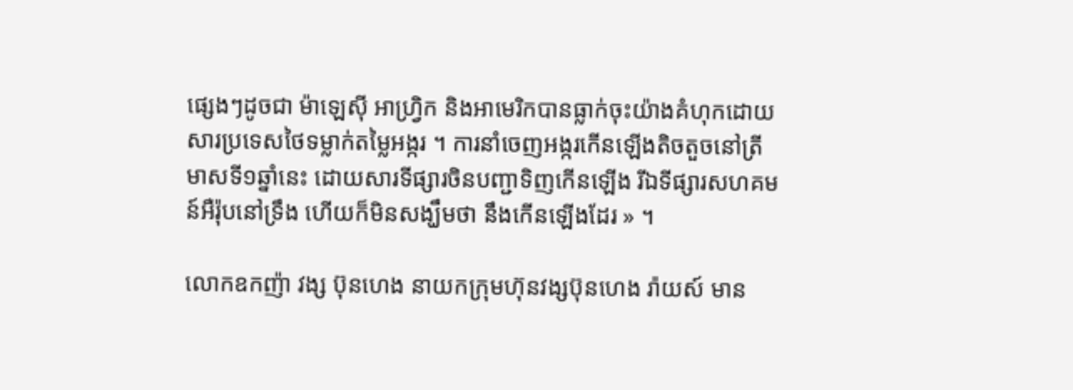ផ្សេងៗដូចជា ម៉ាឡេស៊ី អាហ្វ្រិក និងអាមេរិកបានធ្លាក់ចុះយ៉ាងគំហុកដោយសារប្រទេសថៃទម្លាក់តម្លៃអង្ករ ។ ការនាំចេញអង្ករកើនឡើងតិចតួចនៅត្រីមាសទី១ឆ្នាំនេះ ដោយសារទីផ្សារចិនបញ្ជាទិញកើនឡើង រីឯទីផ្សារសហគមន៍អឺរ៉ុបនៅទ្រឹង ហើយក៏មិនសង្ឃឹមថា នឹងកើនឡើងដែរ » ។

លោកឧកញ៉ា វង្ស ប៊ុនហេង នាយកក្រុមហ៊ុនវង្សប៊ុនហេង រ៉ាយស៍ មាន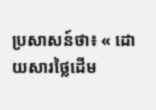ប្រសាសន៍ថា៖ « ដោយសារថ្លៃដើម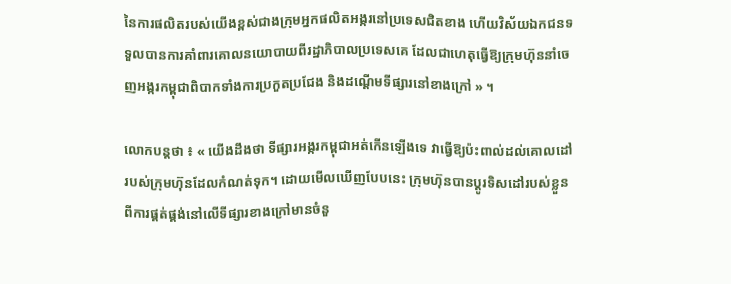នៃការផលិតរបស់យើងខ្ពស់ជាងក្រុមអ្នកផលិតអង្ករនៅប្រទេសជិតខាង ហើយវិស័យឯកជនទទួលបានការគាំពារគោលនយោបាយពីរដ្ឋាភិបាលប្រទេសគេ ដែលជាហេតុធ្វើឱ្យក្រុមហ៊ុននាំចេញអង្ករកម្ពុជាពិបាកទាំងការប្រកួតប្រជែង និងដណ្តើមទីផ្សារនៅខាងក្រៅ » ។

លោកបន្តថា ៖ « យើងដឹងថា ទីផ្សារអង្ករកម្ពុជាអត់កើនឡើងទេ វាធ្វើឱ្យប៉ះពាល់ដល់គោលដៅរបស់ក្រុមហ៊ុនដែលកំណត់ទុក។ ដោយមើលឃើញបែបនេះ ក្រុមហ៊ុនបានប្តូរទិសដៅរបស់ខ្លួនពីការផ្គត់ផ្គង់នៅលើទីផ្សារខាងក្រៅមានចំនួ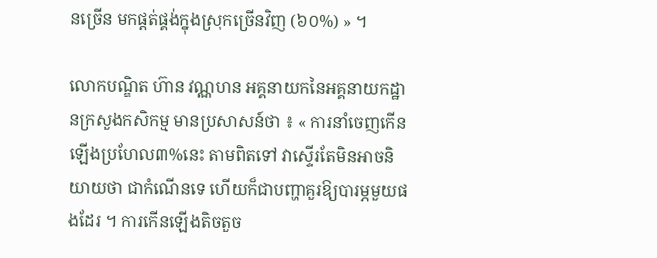នច្រើន មកផ្តត់ផ្គង់ក្នុងស្រុកច្រើនវិញ (៦០%) » ។

លោកបណ្ឌិត ហ៊ាន វណ្ណហន អគ្គនាយកនៃអគ្គនាយកដ្ឋានក្រសួងកសិកម្ម មានប្រសាសន៍ថា ៖ « ការនាំចេញកើនឡើងប្រហែល៣%នេះ តាមពិតទៅ វាស្ទើរតែមិនអាចនិយាយថា ជាកំណើនទេ ហើយក៏ជាបញ្ហាគួរឱ្យបារម្ភមួយផងដែរ ។ ការកើនឡើងតិចតួច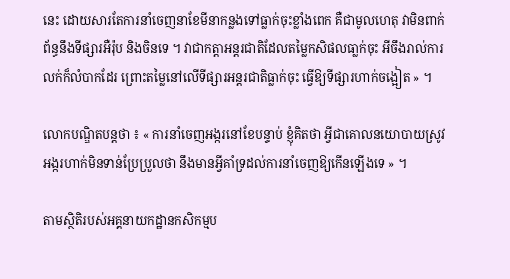នេះ ដោយសារតែការនាំចេញនាខែមីនាកន្លងទៅធ្លាក់ចុះខ្លាំងពេក គឺជាមូលហេតុ វាមិនពាក់ព័ន្ធនឹងទីផ្សារអឺរ៉ុប និងចិនទេ ។ វាជាកត្តាអន្តរជាតិដែលតម្លៃកសិផលធា្លក់ចុះ អីចឹងរាល់ការលក់ក៏លំបាកដែរ ព្រោះតម្លៃនៅលើទីផ្សារអន្តរជាតិធ្លាក់ចុះ ធ្វើឱ្យទីផ្សារហាក់ចង្អៀត » ។

លោកបណ្ឌិតបន្តថា ៖ « ការនាំចេញអង្ករនៅខែបន្ទាប់ ខ្ញុំគិតថា អ្វីជាគោលនយោបាយស្រូវអង្ករហាក់មិនទាន់ប្រែប្រួលថា នឹងមានអ្វីគាំទ្រដល់ការនាំចេញឱ្យកើនឡើងទេ » ។

តាមស្ថិតិរបស់អគ្គនាយកដ្ឋានកសិកម្មប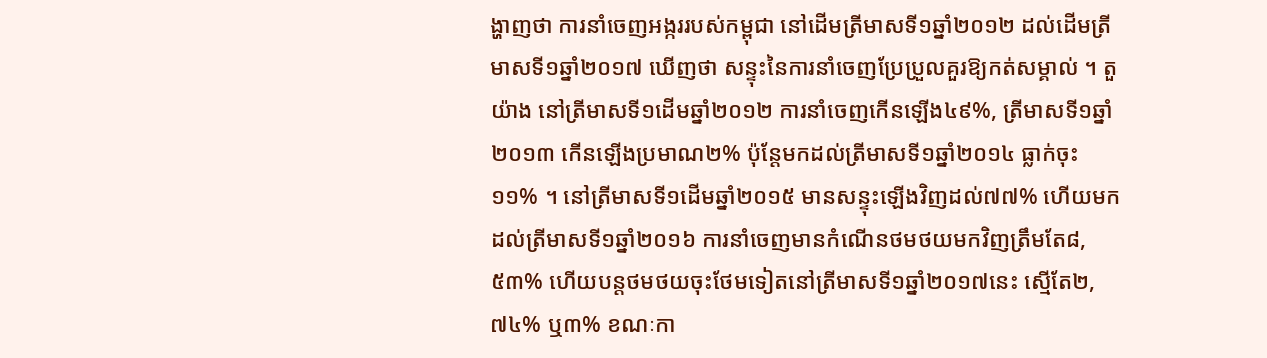ង្ហាញថា ការនាំចេញអង្កររបស់កម្ពុជា នៅដើមត្រីមាសទី១ឆ្នាំ២០១២ ដល់ដើមត្រីមាសទី១ឆ្នាំ២០១៧ ឃើញថា សន្ទុះនៃការនាំចេញប្រែប្រួលគួរឱ្យកត់សម្គាល់ ។ តួយ៉ាង នៅត្រីមាសទី១ដើមឆ្នាំ២០១២ ការនាំចេញកើនឡើង៤៩%, ត្រីមាសទី១ឆ្នាំ២០១៣ កើនឡើងប្រមាណ២% ប៉ុន្តែមកដល់ត្រីមាសទី១ឆ្នាំ២០១៤ ធ្លាក់ចុះ១១% ។ នៅត្រីមាសទី១ដើមឆ្នាំ២០១៥ មានសន្ទុះឡើងវិញដល់៧៧% ហើយមកដល់ត្រីមាសទី១ឆ្នាំ២០១៦ ការនាំចេញមានកំណើនថមថយមកវិញត្រឹមតែ៨,៥៣% ហើយបន្តថមថយចុះថែមទៀតនៅត្រីមាសទី១ឆ្នាំ២០១៧នេះ ស្មើតែ២,៧៤% ឬ៣% ខណៈកា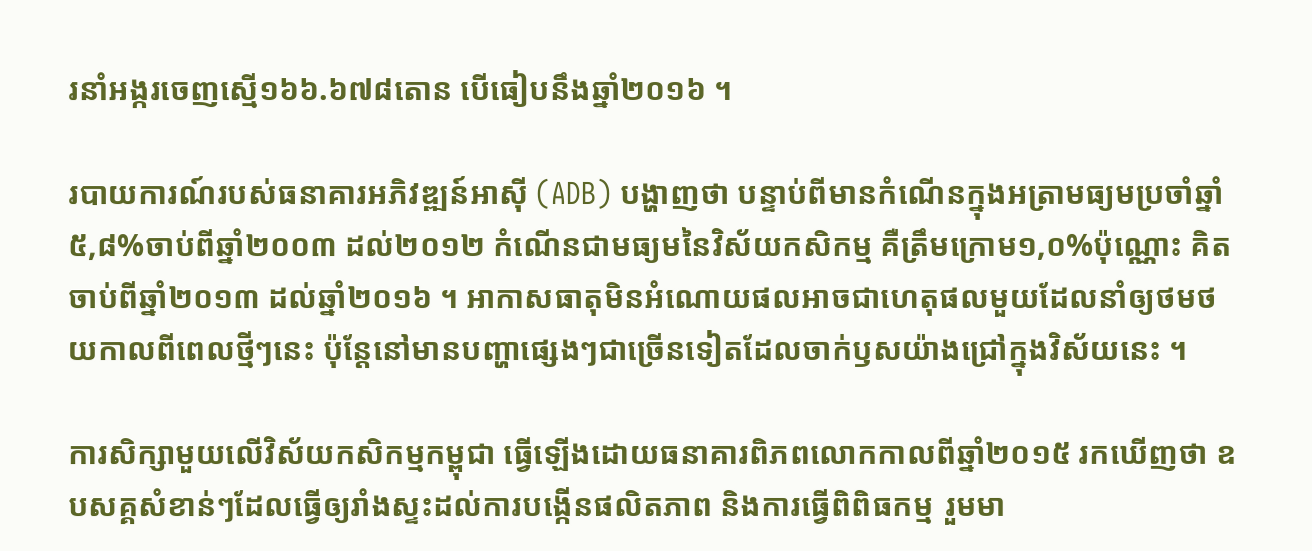រនាំអង្ករចេញស្មើ១៦៦.៦៧៨តោន បើធៀបនឹងឆ្នាំ២០១៦ ។

របាយការណ៍របស់ធនាគារអភិវឌ្ឍន៍អាស៊ី (ADB) បង្ហាញថា បន្ទាប់ពីមានកំណើនក្នុងអត្រាមធ្យមប្រចាំឆ្នាំ៥,៨%ចាប់ពីឆ្នាំ២០០៣ ដល់២០១២ កំណើនជាមធ្យមនៃវិស័យកសិកម្ម គឺត្រឹមក្រោម១,០%ប៉ុណ្ណោះ គិតចាប់ពីឆ្នាំ២០១៣ ដល់ឆ្នាំ២០១៦ ។ អាកាសធាតុមិនអំណោយផលអាចជាហេតុផលមួយដែលនាំឲ្យថមថយកាលពីពេលថ្មីៗនេះ ប៉ុន្តែនៅមានបញ្ហាផ្សេងៗជាច្រើនទៀតដែលចាក់ឫសយ៉ាងជ្រៅក្នុងវិស័យនេះ ។

ការសិក្សាមួយលើវិស័យកសិកម្មកម្ពុជា ធ្វើឡើងដោយធនាគារពិភពលោកកាលពីឆ្នាំ២០១៥ រកឃើញថា ឧបសគ្គសំខាន់ៗដែលធ្វើឲ្យរាំងស្ទះដល់ការបង្កើនផលិតភាព និងការធ្វើពិពិធកម្ម រួមមា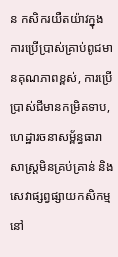ន កសិករយឺតយ៉ាវក្នុងការប្រើប្រាស់គ្រាប់ពូជមានគុណភាពខ្ពស់, ការប្រើប្រាស់ជីមានកម្រិតទាប, ហេដ្ឋារចនាសម្ព័ន្ធធារាសាស្ត្រមិនគ្រប់គ្រាន់ និងសេវាផ្សព្វផ្សាយកសិកម្មនៅ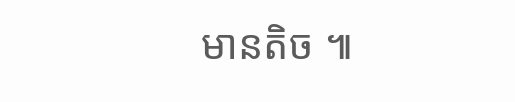មានតិច ៕